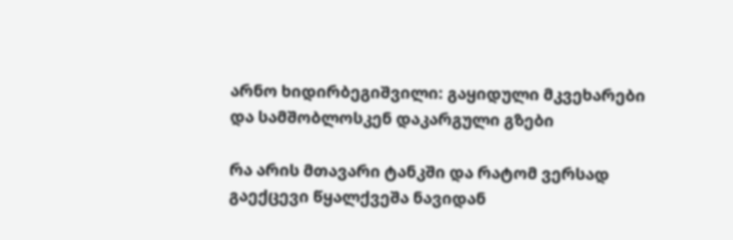არნო ხიდირბეგიშვილი: გაყიდული მკვეხარები და სამშობლოსკენ დაკარგული გზები

რა არის მთავარი ტანკში და რატომ ვერსად გაექცევი წყალქვეშა ნავიდან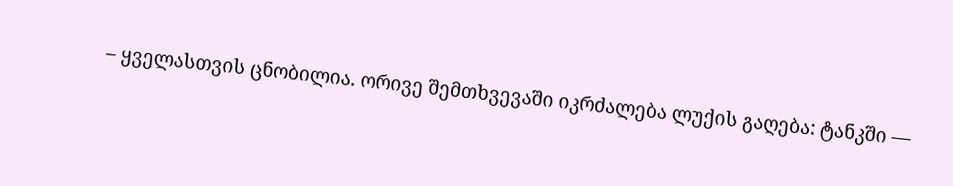– ყველასთვის ცნობილია. ორივე შემთხვევაში იკრძალება ლუქის გაღება: ტანკში —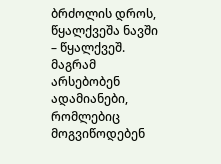ბრძოლის დროს, წყალქვეშა ნავში – წყალქვეშ. მაგრამ არსებობენ ადამიანები, რომლებიც მოგვიწოდებენ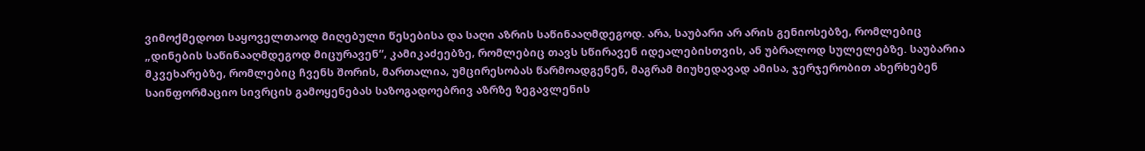ვიმოქმედოთ საყოველთაოდ მიღებული წესებისა და საღი აზრის საწინააღმდეგოდ. არა, საუბარი არ არის გენიოსებზე, რომლებიც „დინების საწინააღმდეგოდ მიცურავენ“, კამიკაძეებზე, რომლებიც თავს სწირავენ იდეალებისთვის, ან უბრალოდ სულელებზე. საუბარია მკვეხარებზე, რომლებიც ჩვენს შორის, მართალია, უმცირესობას წარმოადგენენ, მაგრამ მიუხედავად ამისა, ჯერჯერობით ახერხებენ საინფორმაციო სივრცის გამოყენებას საზოგადოებრივ აზრზე ზეგავლენის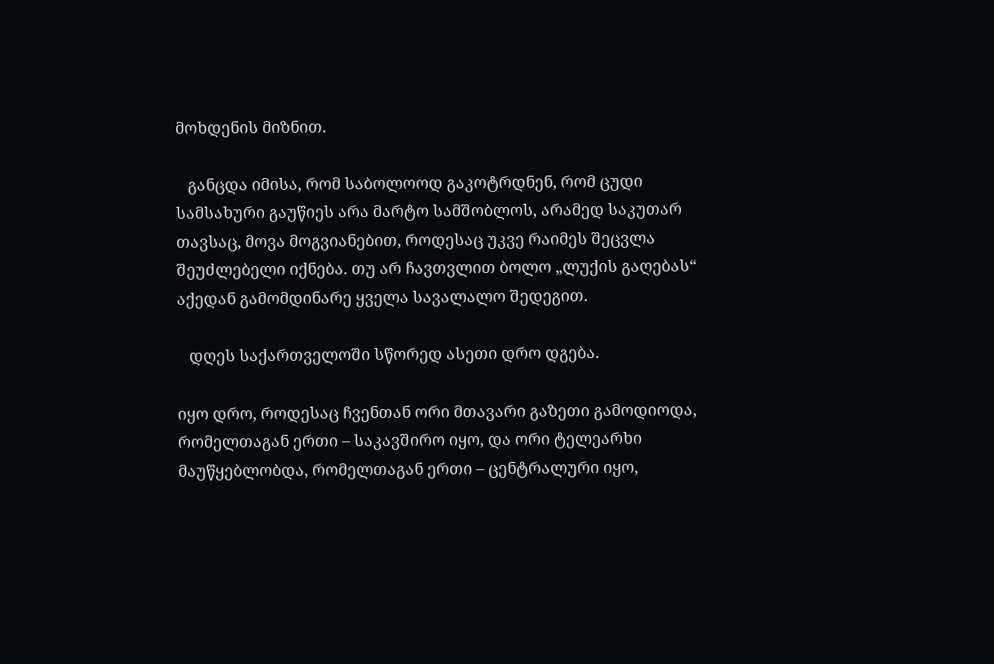მოხდენის მიზნით.

   განცდა იმისა, რომ საბოლოოდ გაკოტრდნენ, რომ ცუდი სამსახური გაუწიეს არა მარტო სამშობლოს, არამედ საკუთარ თავსაც, მოვა მოგვიანებით, როდესაც უკვე რაიმეს შეცვლა შეუძლებელი იქნება. თუ არ ჩავთვლით ბოლო „ლუქის გაღებას“ აქედან გამომდინარე ყველა სავალალო შედეგით.

   დღეს საქართველოში სწორედ ასეთი დრო დგება.

იყო დრო, როდესაც ჩვენთან ორი მთავარი გაზეთი გამოდიოდა, რომელთაგან ერთი – საკავშირო იყო, და ორი ტელეარხი მაუწყებლობდა, რომელთაგან ერთი – ცენტრალური იყო,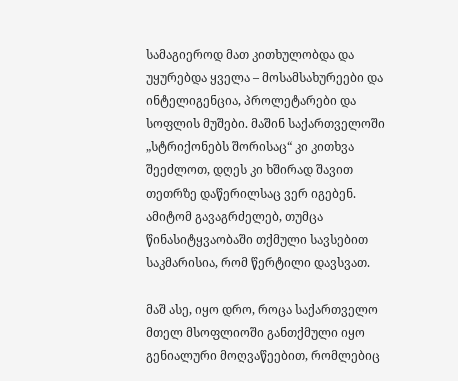სამაგიეროდ მათ კითხულობდა და უყურებდა ყველა – მოსამსახურეები და ინტელიგენცია, პროლეტარები და სოფლის მუშები. მაშინ საქართველოში „სტრიქონებს შორისაც“ კი კითხვა შეეძლოთ, დღეს კი ხშირად შავით თეთრზე დაწერილსაც ვერ იგებენ. ამიტომ გავაგრძელებ, თუმცა წინასიტყვაობაში თქმული სავსებით საკმარისია, რომ წერტილი დავსვათ.

მაშ ასე, იყო დრო, როცა საქართველო მთელ მსოფლიოში განთქმული იყო გენიალური მოღვაწეებით, რომლებიც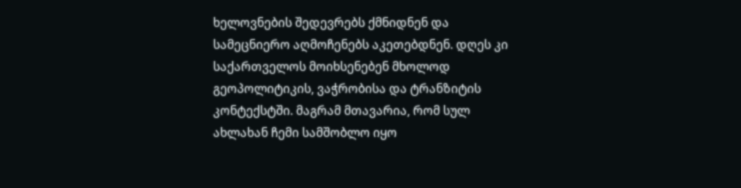ხელოვნების შედევრებს ქმნიდნენ და სამეცნიერო აღმოჩენებს აკეთებდნენ. დღეს კი საქართველოს მოიხსენებენ მხოლოდ გეოპოლიტიკის, ვაჭრობისა და ტრანზიტის კონტექსტში. მაგრამ მთავარია, რომ სულ ახლახან ჩემი სამშობლო იყო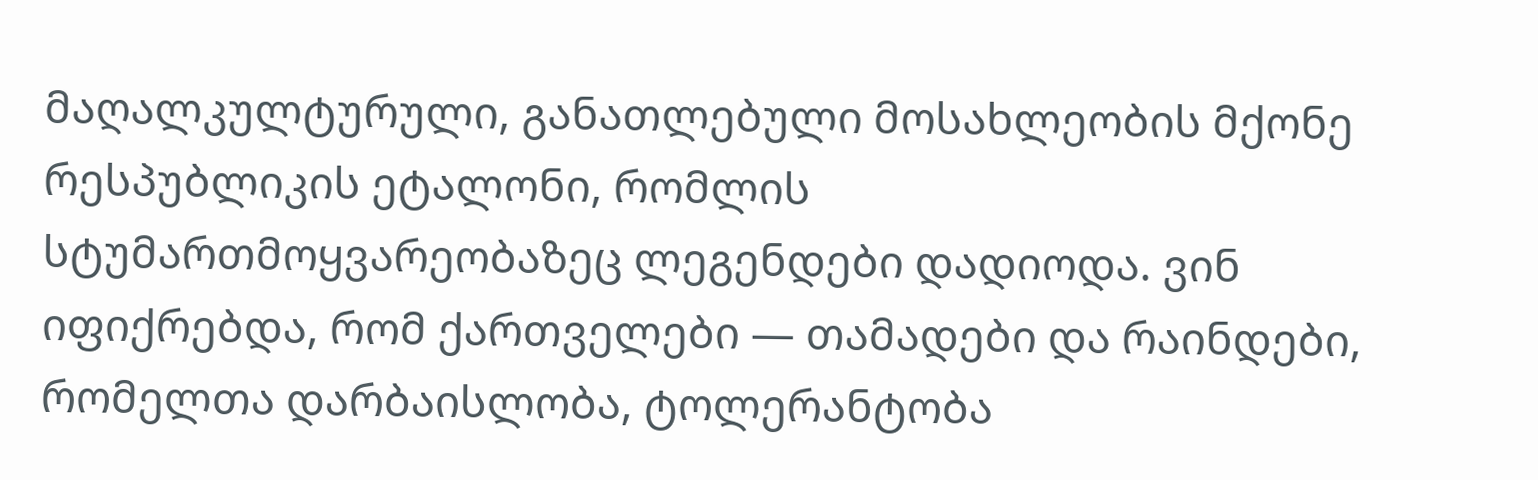მაღალკულტურული, განათლებული მოსახლეობის მქონე რესპუბლიკის ეტალონი, რომლის სტუმართმოყვარეობაზეც ლეგენდები დადიოდა. ვინ იფიქრებდა, რომ ქართველები — თამადები და რაინდები, რომელთა დარბაისლობა, ტოლერანტობა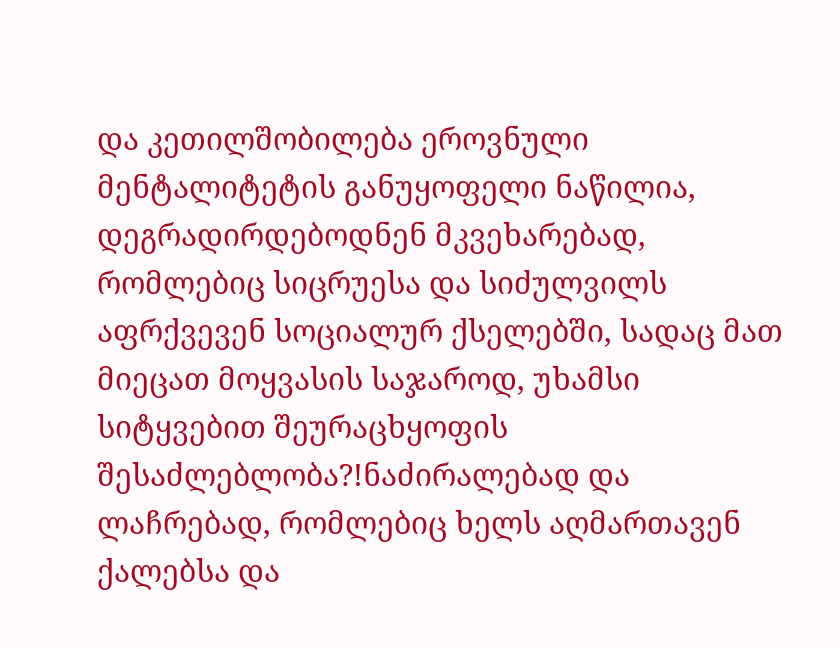და კეთილშობილება ეროვნული მენტალიტეტის განუყოფელი ნაწილია, დეგრადირდებოდნენ მკვეხარებად, რომლებიც სიცრუესა და სიძულვილს აფრქვევენ სოციალურ ქსელებში, სადაც მათ მიეცათ მოყვასის საჯაროდ, უხამსი სიტყვებით შეურაცხყოფის შესაძლებლობა?!ნაძირალებად და ლაჩრებად, რომლებიც ხელს აღმართავენ ქალებსა და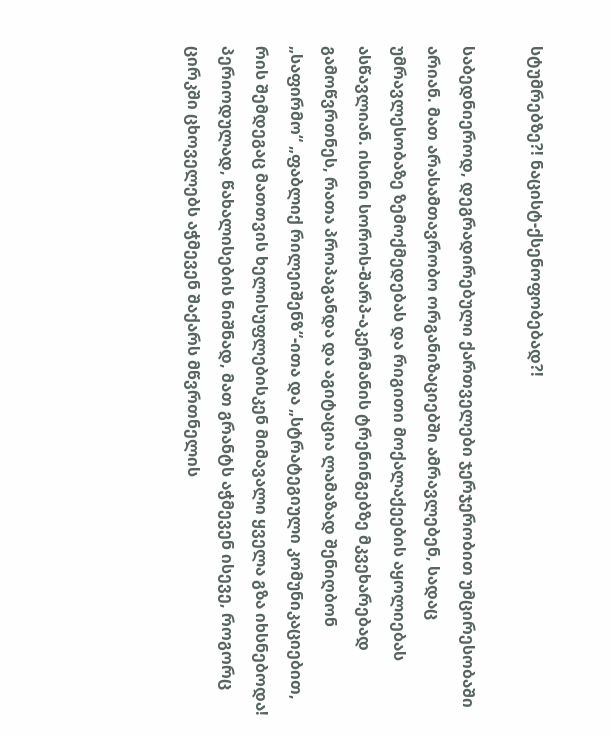სტუმრებზე?! ნაცისტ-ქსენოფობებად?!

საბედნიეროდ, დეგრადირებული ქართველები ჯერჯერობით უმცირესობაში არიან. მათ არასამთავრობო ორგანიზაციებში ამრავლებენ, სადაც უმრავლესობაზე ზემოქმედებას და რიგითი მოქალაქეების აყოლიებას ასწავლიან. ისინი სოროს-შარპ-აკერმანის ტრენინგებზე მკვეხარებად გამოწვრთნეს, რათა პროპაგანდა და აგიტაცია ლამაზად შენიღბონ „საფირმო“ „ფაბლიქ რილეიშენზ“-ითა და „სტრატეგიული კომუნიკაციებით, რის შემდეგაც მათთვის ხელისუფლებისკენ მიმავალი ყველა გზა იხსნებოდა! პერიოდულად, წახალისების ნიშნად, მათ გრანტს აჭმევენ ისევე, როგორც ცირკში ცხოველებს აჭმევენ შაქარს მწვრთნელის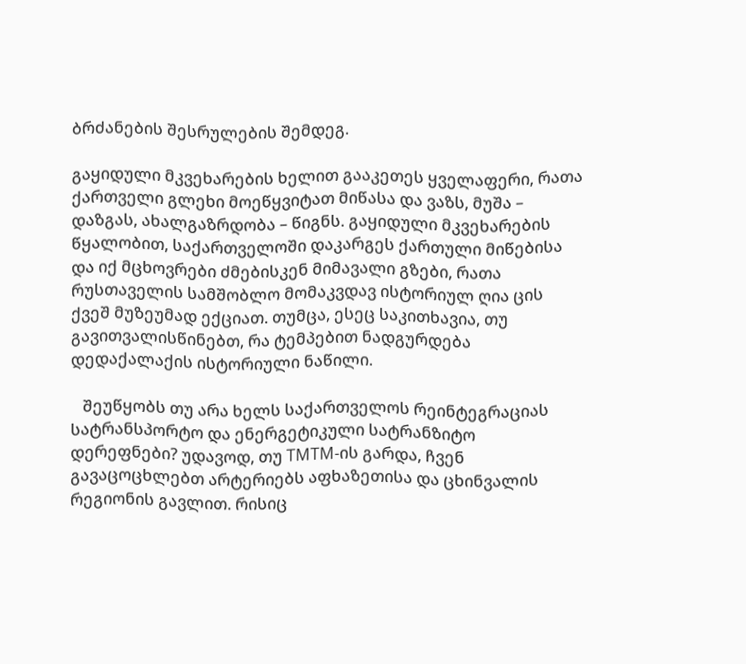ბრძანების შესრულების შემდეგ.

გაყიდული მკვეხარების ხელით გააკეთეს ყველაფერი, რათა ქართველი გლეხი მოეწყვიტათ მიწასა და ვაზს, მუშა – დაზგას, ახალგაზრდობა – წიგნს. გაყიდული მკვეხარების წყალობით, საქართველოში დაკარგეს ქართული მიწებისა და იქ მცხოვრები ძმებისკენ მიმავალი გზები, რათა რუსთაველის სამშობლო მომაკვდავ ისტორიულ ღია ცის ქვეშ მუზეუმად ექციათ. თუმცა, ესეც საკითხავია, თუ გავითვალისწინებთ, რა ტემპებით ნადგურდება დედაქალაქის ისტორიული ნაწილი.

   შეუწყობს თუ არა ხელს საქართველოს რეინტეგრაციას სატრანსპორტო და ენერგეტიკული სატრანზიტო დერეფნები? უდავოდ, თუ TMTM-ის გარდა, ჩვენ გავაცოცხლებთ არტერიებს აფხაზეთისა და ცხინვალის რეგიონის გავლით. რისიც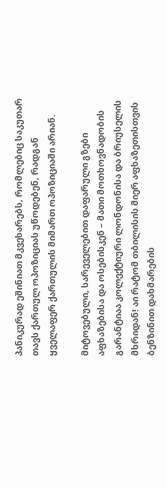პანიკურად ეშინიათ მკვეხარებს, რომლებიც საკუთარ თავს ქართულ ოპოზიციას უწოდებენ, რადგან ყველაფერ ქართულის მიმართ ოპოზიციაში არიან.

მიტოვებული, სარეველებით დაფარული გზები აფხაზებისა და ოსებისკენ – მათი მოთხოვნადობის გარანტიაა კოლექტიური ლონდონისა და ბრიუსელის მხრიდან! აი რატომ თბილისის მიერ აფხაზეთისთვის ბენზინით დახმარების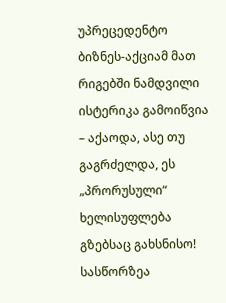უპრეცედენტო ბიზნეს-აქციამ მათ რიგებში ნამდვილი ისტერიკა გამოიწვია – აქაოდა, ასე თუ გაგრძელდა, ეს „პრორუსული“ ხელისუფლება გზებსაც გახსნისო! სასწორზეა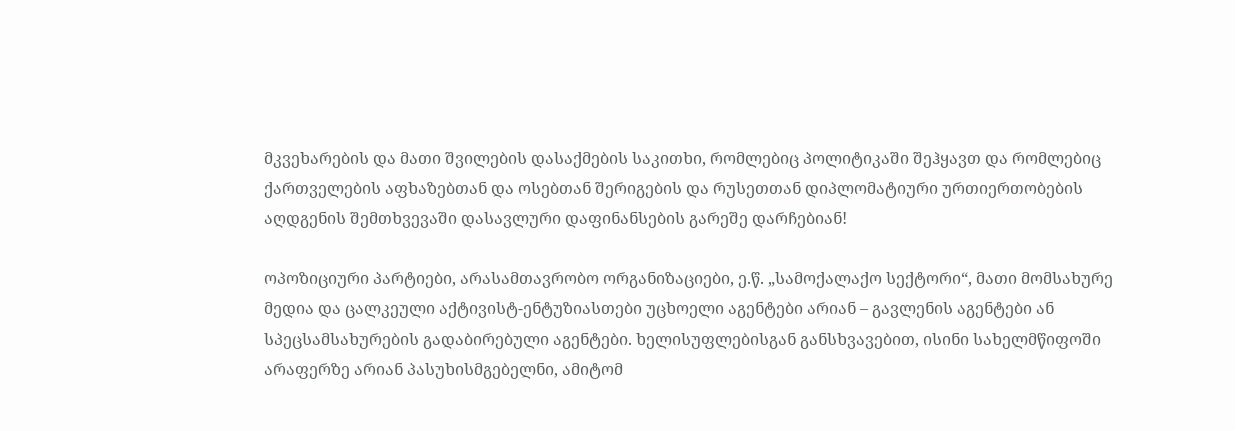მკვეხარების და მათი შვილების დასაქმების საკითხი, რომლებიც პოლიტიკაში შეჰყავთ და რომლებიც ქართველების აფხაზებთან და ოსებთან შერიგების და რუსეთთან დიპლომატიური ურთიერთობების აღდგენის შემთხვევაში დასავლური დაფინანსების გარეშე დარჩებიან!

ოპოზიციური პარტიები, არასამთავრობო ორგანიზაციები, ე.წ. „სამოქალაქო სექტორი“, მათი მომსახურე მედია და ცალკეული აქტივისტ-ენტუზიასთები უცხოელი აგენტები არიან – გავლენის აგენტები ან სპეცსამსახურების გადაბირებული აგენტები. ხელისუფლებისგან განსხვავებით, ისინი სახელმწიფოში არაფერზე არიან პასუხისმგებელნი, ამიტომ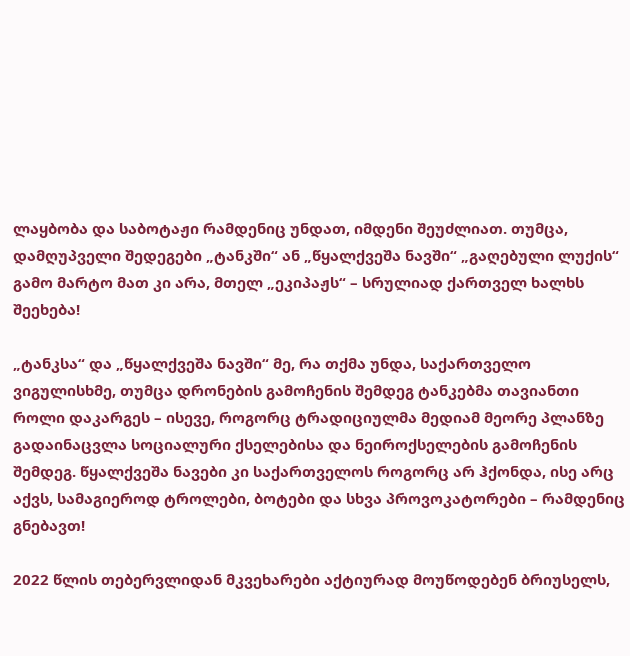ლაყბობა და საბოტაჟი რამდენიც უნდათ, იმდენი შეუძლიათ. თუმცა, დამღუპველი შედეგები „ტანკში“ ან „წყალქვეშა ნავში“ „გაღებული ლუქის“ გამო მარტო მათ კი არა, მთელ „ეკიპაჟს“ – სრულიად ქართველ ხალხს შეეხება!

„ტანკსა“ და „წყალქვეშა ნავში“ მე, რა თქმა უნდა, საქართველო ვიგულისხმე, თუმცა დრონების გამოჩენის შემდეგ ტანკებმა თავიანთი როლი დაკარგეს – ისევე, როგორც ტრადიციულმა მედიამ მეორე პლანზე გადაინაცვლა სოციალური ქსელებისა და ნეიროქსელების გამოჩენის შემდეგ. წყალქვეშა ნავები კი საქართველოს როგორც არ ჰქონდა, ისე არც აქვს, სამაგიეროდ ტროლები, ბოტები და სხვა პროვოკატორები – რამდენიც გნებავთ!

2022 წლის თებერვლიდან მკვეხარები აქტიურად მოუწოდებენ ბრიუსელს,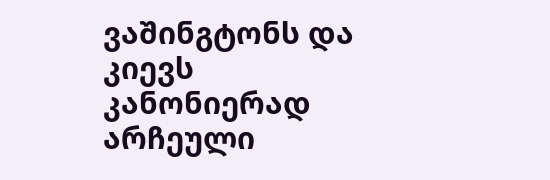ვაშინგტონს და კიევს კანონიერად არჩეული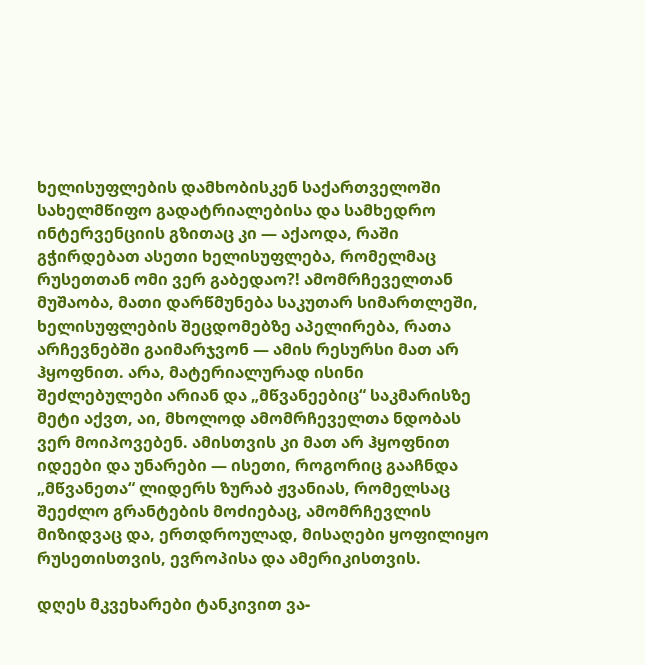ხელისუფლების დამხობისკენ საქართველოში სახელმწიფო გადატრიალებისა და სამხედრო ინტერვენციის გზითაც კი — აქაოდა, რაში გჭირდებათ ასეთი ხელისუფლება, რომელმაც რუსეთთან ომი ვერ გაბედაო?! ამომრჩეველთან მუშაობა, მათი დარწმუნება საკუთარ სიმართლეში, ხელისუფლების შეცდომებზე აპელირება, რათა არჩევნებში გაიმარჯვონ — ამის რესურსი მათ არ ჰყოფნით. არა, მატერიალურად ისინი შეძლებულები არიან და „მწვანეებიც“ საკმარისზე მეტი აქვთ, აი, მხოლოდ ამომრჩეველთა ნდობას ვერ მოიპოვებენ. ამისთვის კი მათ არ ჰყოფნით იდეები და უნარები — ისეთი, როგორიც გააჩნდა „მწვანეთა“ ლიდერს ზურაბ ჟვანიას, რომელსაც შეეძლო გრანტების მოძიებაც, ამომრჩევლის მიზიდვაც და, ერთდროულად, მისაღები ყოფილიყო რუსეთისთვის, ევროპისა და ამერიკისთვის.

დღეს მკვეხარები ტანკივით ვა-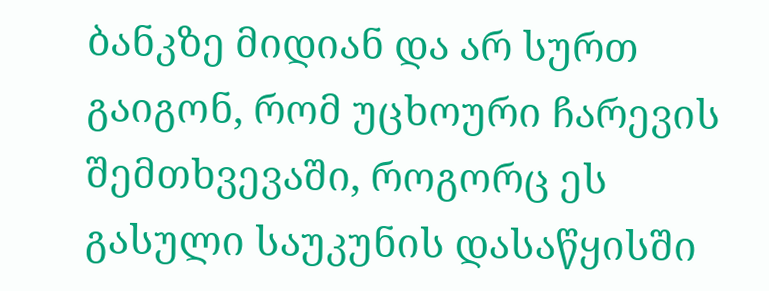ბანკზე მიდიან და არ სურთ გაიგონ, რომ უცხოური ჩარევის შემთხვევაში, როგორც ეს გასული საუკუნის დასაწყისში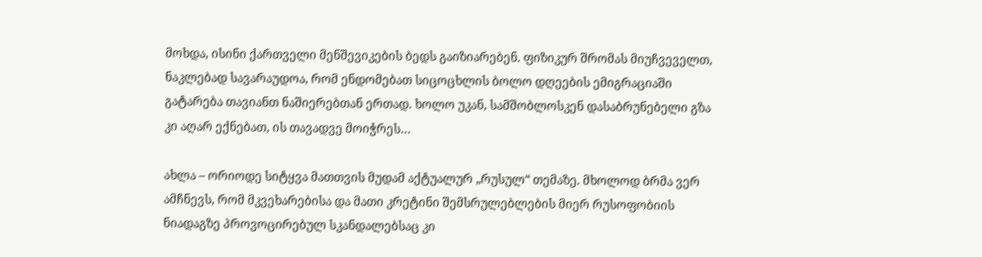მოხდა, ისინი ქართველი მენშევიკების ბედს გაიზიარებენ. ფიზიკურ შრომას მიუჩვეველთ, ნაკლებად სავარაუდოა, რომ ენდომებათ სიცოცხლის ბოლო დღეების ემიგრაციაში გატარება თავიანთ ნაშიერებთან ერთად. ხოლო უკან, სამშობლოსკენ დასაბრუნებელი გზა კი აღარ ექნებათ, ის თავადვე მოიჭრეს…

ახლა – ორიოდე სიტყვა მათთვის მუდამ აქტუალურ „რუსულ“ თემაზე. მხოლოდ ბრმა ვერ ამჩნევს, რომ მკვეხარებისა და მათი კრეტინი შემსრულებლების მიერ რუსოფობიის ნიადაგზე პროვოცირებულ სკანდალებსაც კი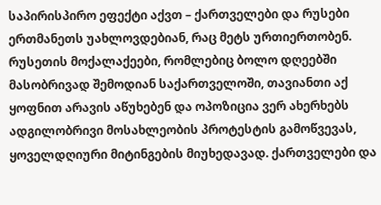საპირისპირო ეფექტი აქვთ – ქართველები და რუსები ერთმანეთს უახლოვდებიან, რაც მეტს ურთიერთობენ. რუსეთის მოქალაქეები, რომლებიც ბოლო დღეებში მასობრივად შემოდიან საქართველოში, თავიანთი აქ ყოფნით არავის აწუხებენ და ოპოზიცია ვერ ახერხებს ადგილობრივი მოსახლეობის პროტესტის გამოწვევას, ყოველდღიური მიტინგების მიუხედავად. ქართველები და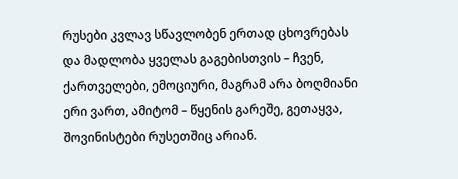რუსები კვლავ სწავლობენ ერთად ცხოვრებას და მადლობა ყველას გაგებისთვის – ჩვენ, ქართველები, ემოციური, მაგრამ არა ბოღმიანი ერი ვართ, ამიტომ – წყენის გარეშე, გეთაყვა, შოვინისტები რუსეთშიც არიან.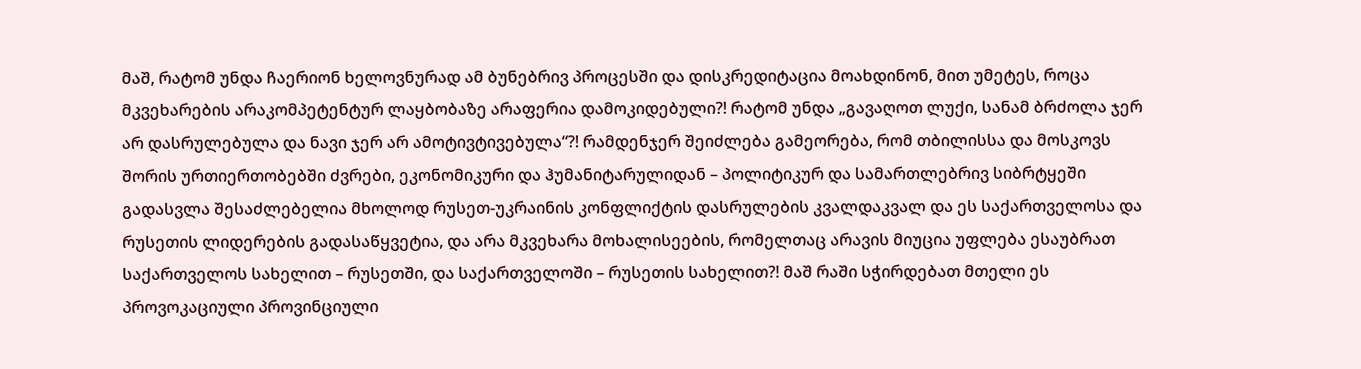მაშ, რატომ უნდა ჩაერიონ ხელოვნურად ამ ბუნებრივ პროცესში და დისკრედიტაცია მოახდინონ, მით უმეტეს, როცა მკვეხარების არაკომპეტენტურ ლაყბობაზე არაფერია დამოკიდებული?! რატომ უნდა „გავაღოთ ლუქი, სანამ ბრძოლა ჯერ არ დასრულებულა და ნავი ჯერ არ ამოტივტივებულა“?! რამდენჯერ შეიძლება გამეორება, რომ თბილისსა და მოსკოვს შორის ურთიერთობებში ძვრები, ეკონომიკური და ჰუმანიტარულიდან – პოლიტიკურ და სამართლებრივ სიბრტყეში გადასვლა შესაძლებელია მხოლოდ რუსეთ-უკრაინის კონფლიქტის დასრულების კვალდაკვალ და ეს საქართველოსა და რუსეთის ლიდერების გადასაწყვეტია, და არა მკვეხარა მოხალისეების, რომელთაც არავის მიუცია უფლება ესაუბრათ საქართველოს სახელით – რუსეთში, და საქართველოში – რუსეთის სახელით?! მაშ რაში სჭირდებათ მთელი ეს პროვოკაციული პროვინციული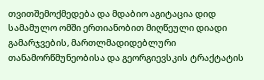თვითშემოქმედება და მდაბიო აგიტაცია დიდ სამამულო ომში ერთიანობით მიღწეული დიადი გამარჯვების, მართლმადიდებლური თანამორწმუნეობისა და გეორგიევსკის ტრაქტატის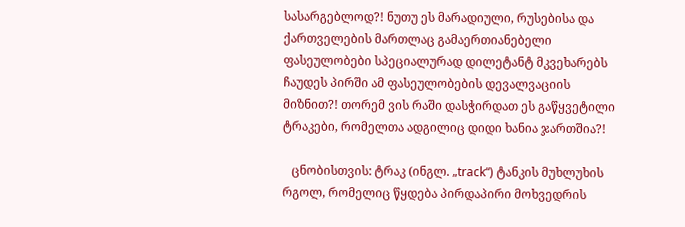სასარგებლოდ?! ნუთუ ეს მარადიული, რუსებისა და ქართველების მართლაც გამაერთიანებელი ფასეულობები სპეციალურად დილეტანტ მკვეხარებს ჩაუდეს პირში ამ ფასეულობების დევალვაციის მიზნით?! თორემ ვის რაში დასჭირდათ ეს გაწყვეტილი ტრაკები, რომელთა ადგილიც დიდი ხანია ჯართშია?!

   ცნობისთვის: ტრაკ (ინგლ. „track“) ტანკის მუხლუხის რგოლ, რომელიც წყდება პირდაპირი მოხვედრის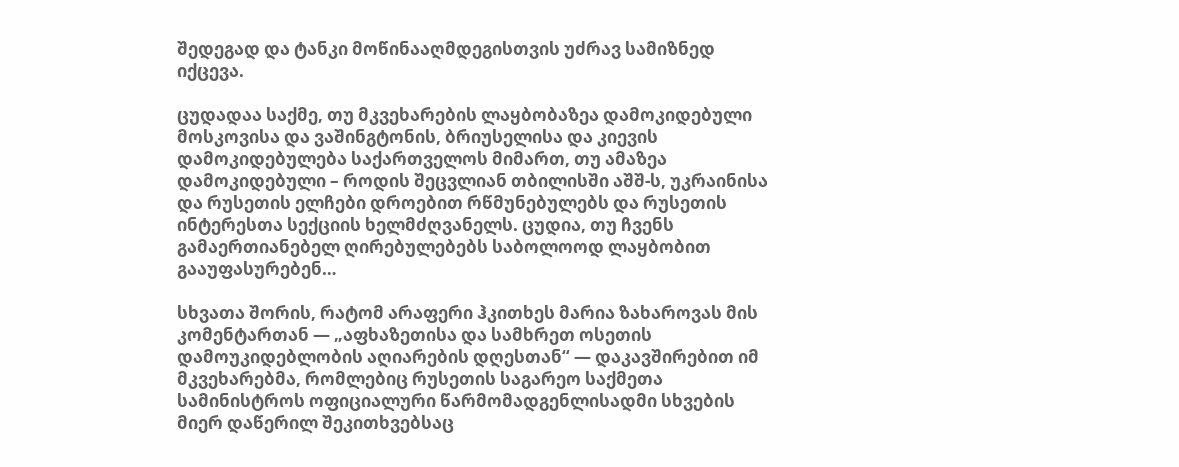შედეგად და ტანკი მოწინააღმდეგისთვის უძრავ სამიზნედ იქცევა.

ცუდადაა საქმე, თუ მკვეხარების ლაყბობაზეა დამოკიდებული მოსკოვისა და ვაშინგტონის, ბრიუსელისა და კიევის დამოკიდებულება საქართველოს მიმართ, თუ ამაზეა დამოკიდებული – როდის შეცვლიან თბილისში აშშ-ს, უკრაინისა და რუსეთის ელჩები დროებით რწმუნებულებს და რუსეთის ინტერესთა სექციის ხელმძღვანელს. ცუდია, თუ ჩვენს გამაერთიანებელ ღირებულებებს საბოლოოდ ლაყბობით გააუფასურებენ…

სხვათა შორის, რატომ არაფერი ჰკითხეს მარია ზახაროვას მის კომენტართან — „აფხაზეთისა და სამხრეთ ოსეთის დამოუკიდებლობის აღიარების დღესთან“ — დაკავშირებით იმ მკვეხარებმა, რომლებიც რუსეთის საგარეო საქმეთა სამინისტროს ოფიციალური წარმომადგენლისადმი სხვების მიერ დაწერილ შეკითხვებსაც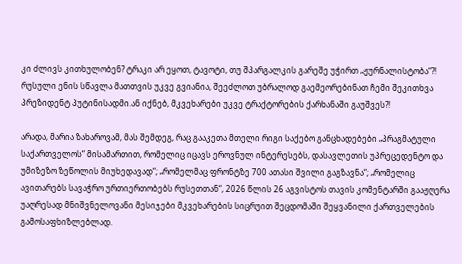კი ძლივს კითხულობენ? ტრაკი არ ეყოთ, ტავოტი, თუ შპარგალკის გარეშე უჭირთ „ჟურნალისტობა“?! რუსული ენის სწავლა მათთვის უკვე გვიანია, შეეძლოთ უბრალოდ გაემეორებინათ ჩემი შეკითხვა პრეზიდენტ პუტინისადმი.ან იქნებ, მკვეხარები უკვე ტრაქტორების ქარხანაში გაუშვეს?!

არადა, მარია ზახაროვამ, მას შემდეგ, რაც გააკეთა მთელი რიგი საქებო განცხადებები „პრაგმატული საქართველოს“ მისამართით, რომელიც იცავს ეროვნულ ინტერესებს, დასავლეთის უპრეცედენტო და უმიზეზო ზეწოლის მიუხედავად“; „რომელმაც ფრონტზე 700 ათასი შვილი გაგზავნა“; „რომელიც ავითარებს სავაჭრო ურთიერთობებს რუსეთთან“, 2026 წლის 26 აგვისტოს თავის კომენტარში გააჟღერა უაღრესად მნიშვნელოვანი მესიჯები მკვეხარების სიცრუით შეცდომაში შეყვანილი ქართველების გამოსაფხიზლებლად.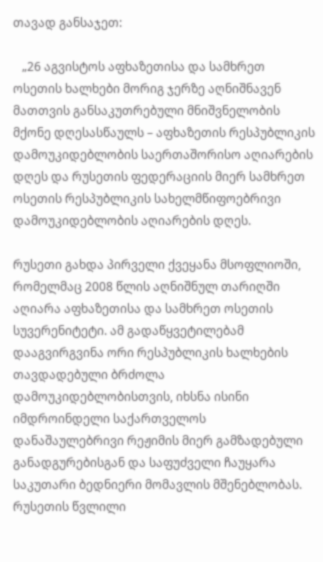თავად განსაჯეთ:

   „26 აგვისტოს აფხაზეთისა და სამხრეთ ოსეთის ხალხები მორიგ ჯერზე აღნიშნავენ მათთვის განსაკუთრებული მნიშვნელობის მქონე დღესასწაულს – აფხაზეთის რესპუბლიკის დამოუკიდებლობის საერთაშორისო აღიარების დღეს და რუსეთის ფედერაციის მიერ სამხრეთ ოსეთის რესპუბლიკის სახელმწიფოებრივი დამოუკიდებლობის აღიარების დღეს.

რუსეთი გახდა პირველი ქვეყანა მსოფლიოში, რომელმაც 2008 წლის აღნიშნულ თარიღში აღიარა აფხაზეთისა და სამხრეთ ოსეთის სუვერენიტეტი. ამ გადაწყვეტილებამ დააგვირგვინა ორი რესპუბლიკის ხალხების თავდადებული ბრძოლა დამოუკიდებლობისთვის, იხსნა ისინი იმდროინდელი საქართველოს დანაშაულებრივი რეჟიმის მიერ გამზადებული განადგურებისგან და საფუძველი ჩაუყარა საკუთარი ბედნიერი მომავლის მშენებლობას. რუსეთის წვლილი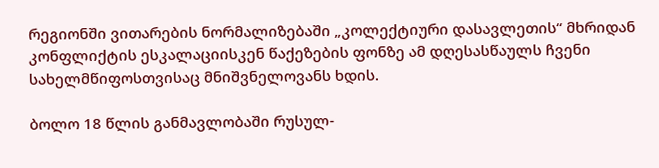რეგიონში ვითარების ნორმალიზებაში „კოლექტიური დასავლეთის“ მხრიდან კონფლიქტის ესკალაციისკენ წაქეზების ფონზე ამ დღესასწაულს ჩვენი სახელმწიფოსთვისაც მნიშვნელოვანს ხდის.

ბოლო 18 წლის განმავლობაში რუსულ-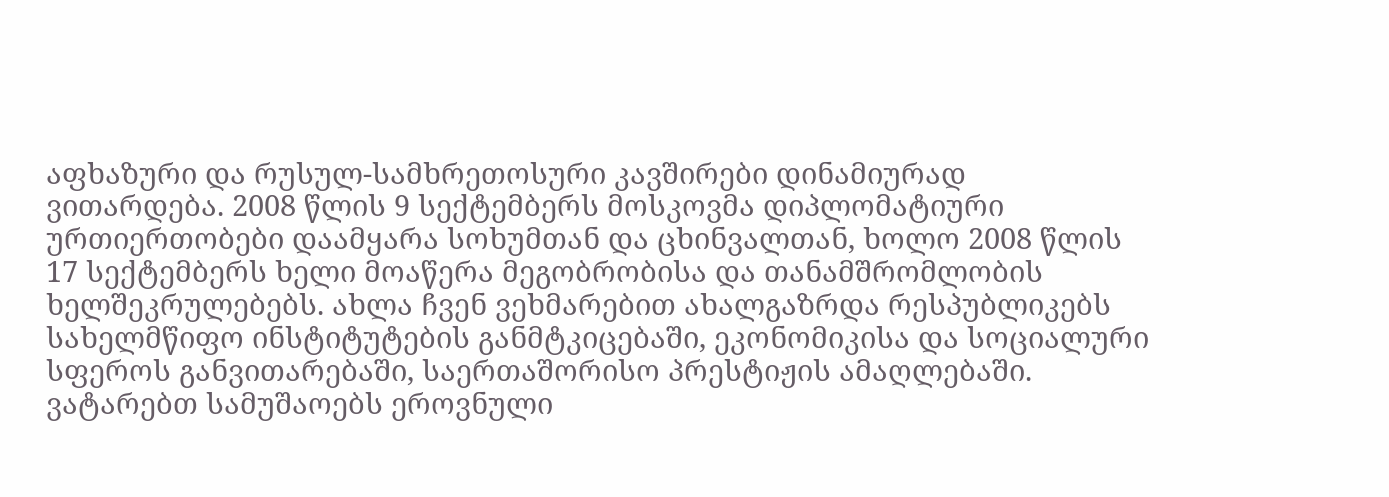აფხაზური და რუსულ-სამხრეთოსური კავშირები დინამიურად ვითარდება. 2008 წლის 9 სექტემბერს მოსკოვმა დიპლომატიური ურთიერთობები დაამყარა სოხუმთან და ცხინვალთან, ხოლო 2008 წლის 17 სექტემბერს ხელი მოაწერა მეგობრობისა და თანამშრომლობის ხელშეკრულებებს. ახლა ჩვენ ვეხმარებით ახალგაზრდა რესპუბლიკებს სახელმწიფო ინსტიტუტების განმტკიცებაში, ეკონომიკისა და სოციალური სფეროს განვითარებაში, საერთაშორისო პრესტიჟის ამაღლებაში. ვატარებთ სამუშაოებს ეროვნული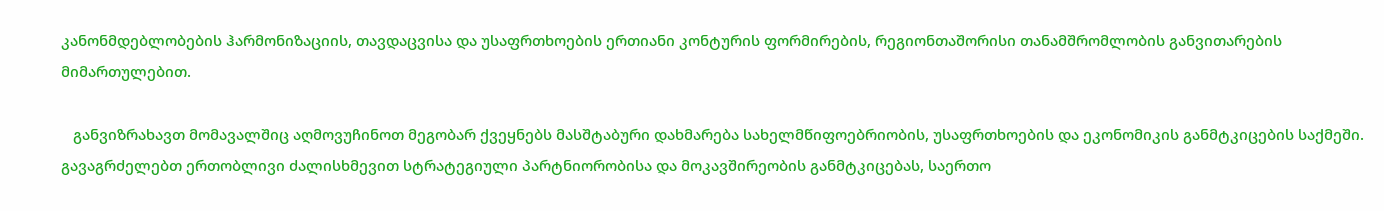კანონმდებლობების ჰარმონიზაციის, თავდაცვისა და უსაფრთხოების ერთიანი კონტურის ფორმირების, რეგიონთაშორისი თანამშრომლობის განვითარების მიმართულებით.

   განვიზრახავთ მომავალშიც აღმოვუჩინოთ მეგობარ ქვეყნებს მასშტაბური დახმარება სახელმწიფოებრიობის, უსაფრთხოების და ეკონომიკის განმტკიცების საქმეში. გავაგრძელებთ ერთობლივი ძალისხმევით სტრატეგიული პარტნიორობისა და მოკავშირეობის განმტკიცებას, საერთო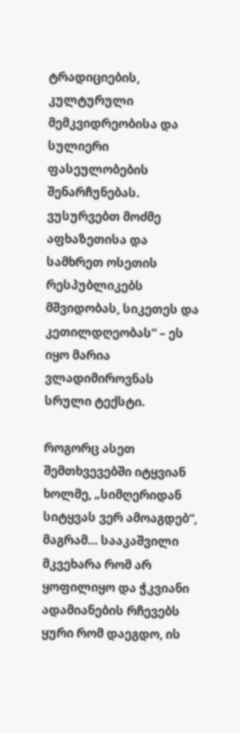ტრადიციების, კულტურული მემკვიდრეობისა და სულიერი ფასეულობების შენარჩუნებას. ვუსურვებთ მოძმე აფხაზეთისა და სამხრეთ ოსეთის რესპუბლიკებს მშვიდობას, სიკეთეს და კეთილდღეობას“ – ეს იყო მარია ვლადიმიროვნას სრული ტექსტი.

როგორც ასეთ შემთხვევებში იტყვიან ხოლმე, „სიმღერიდან სიტყვას ვერ ამოაგდებ“, მაგრამ… სააკაშვილი მკვეხარა რომ არ ყოფილიყო და ჭკვიანი ადამიანების რჩევებს ყური რომ დაეგდო, ის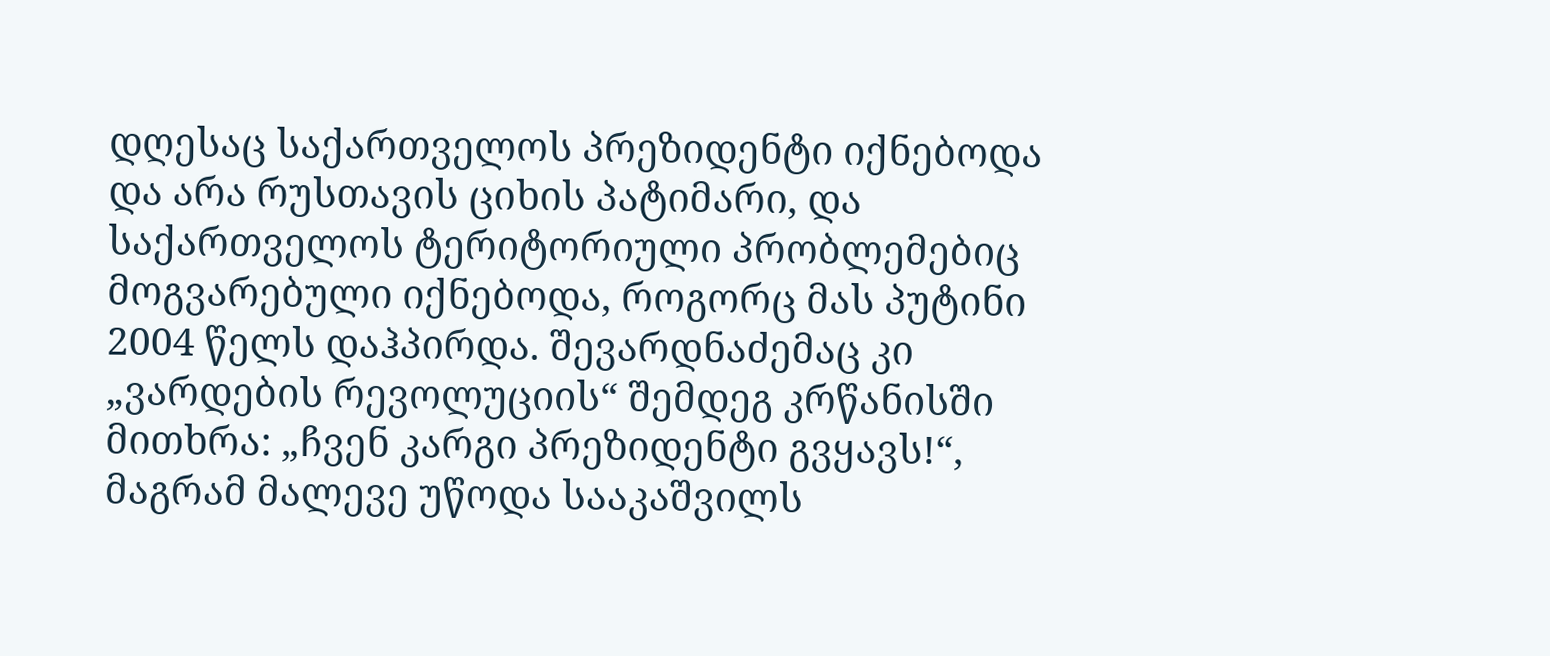დღესაც საქართველოს პრეზიდენტი იქნებოდა და არა რუსთავის ციხის პატიმარი, და საქართველოს ტერიტორიული პრობლემებიც მოგვარებული იქნებოდა, როგორც მას პუტინი 2004 წელს დაჰპირდა. შევარდნაძემაც კი „ვარდების რევოლუციის“ შემდეგ კრწანისში მითხრა: „ჩვენ კარგი პრეზიდენტი გვყავს!“, მაგრამ მალევე უწოდა სააკაშვილს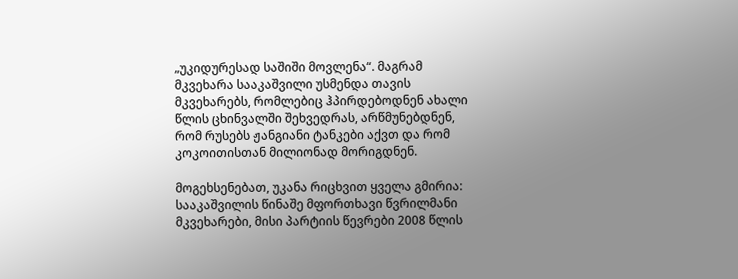„უკიდურესად საშიში მოვლენა“. მაგრამ მკვეხარა სააკაშვილი უსმენდა თავის მკვეხარებს, რომლებიც ჰპირდებოდნენ ახალი წლის ცხინვალში შეხვედრას, არწმუნებდნენ, რომ რუსებს ჟანგიანი ტანკები აქვთ და რომ კოკოითისთან მილიონად მორიგდნენ.

მოგეხსენებათ, უკანა რიცხვით ყველა გმირია: სააკაშვილის წინაშე მფორთხავი წვრილმანი მკვეხარები, მისი პარტიის წევრები 2008 წლის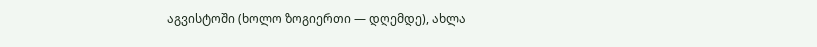აგვისტოში (ხოლო ზოგიერთი — დღემდე), ახლა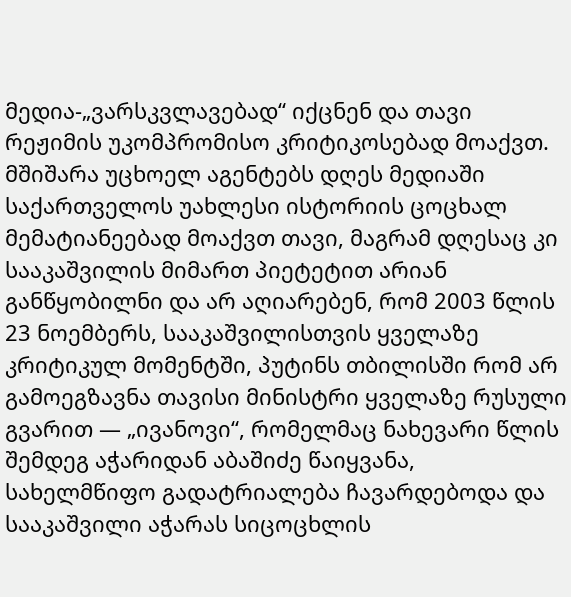მედია-„ვარსკვლავებად“ იქცნენ და თავი რეჟიმის უკომპრომისო კრიტიკოსებად მოაქვთ. მშიშარა უცხოელ აგენტებს დღეს მედიაში საქართველოს უახლესი ისტორიის ცოცხალ მემატიანეებად მოაქვთ თავი, მაგრამ დღესაც კი სააკაშვილის მიმართ პიეტეტით არიან განწყობილნი და არ აღიარებენ, რომ 2003 წლის 23 ნოემბერს, სააკაშვილისთვის ყველაზე კრიტიკულ მომენტში, პუტინს თბილისში რომ არ გამოეგზავნა თავისი მინისტრი ყველაზე რუსული გვარით — „ივანოვი“, რომელმაც ნახევარი წლის შემდეგ აჭარიდან აბაშიძე წაიყვანა, სახელმწიფო გადატრიალება ჩავარდებოდა და სააკაშვილი აჭარას სიცოცხლის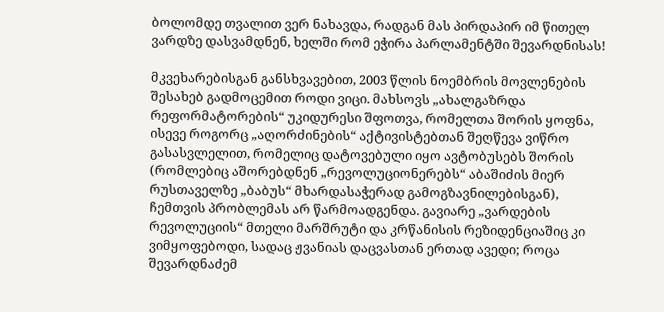ბოლომდე თვალით ვერ ნახავდა, რადგან მას პირდაპირ იმ წითელ ვარდზე დასვამდნენ, ხელში რომ ეჭირა პარლამენტში შევარდნისას!

მკვეხარებისგან განსხვავებით, 2003 წლის ნოემბრის მოვლენების შესახებ გადმოცემით როდი ვიცი. მახსოვს „ახალგაზრდა რეფორმატორების“ უკიდურესი შფოთვა, რომელთა შორის ყოფნა, ისევე როგორც „აღორძინების“ აქტივისტებთან შეღწევა ვიწრო გასასვლელით, რომელიც დატოვებული იყო ავტობუსებს შორის (რომლებიც აშორებდნენ „რევოლუციონერებს“ აბაშიძის მიერ რუსთაველზე „ბაბუს“ მხარდასაჭერად გამოგზავნილებისგან), ჩემთვის პრობლემას არ წარმოადგენდა. გავიარე „ვარდების რევოლუციის“ მთელი მარშრუტი და კრწანისის რეზიდენციაშიც კი ვიმყოფებოდი, სადაც ჟვანიას დაცვასთან ერთად ავედი; როცა შევარდნაძემ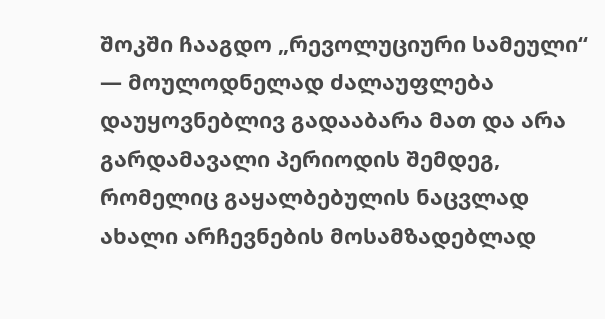შოკში ჩააგდო „რევოლუციური სამეული“ — მოულოდნელად ძალაუფლება დაუყოვნებლივ გადააბარა მათ და არა გარდამავალი პერიოდის შემდეგ, რომელიც გაყალბებულის ნაცვლად ახალი არჩევნების მოსამზადებლად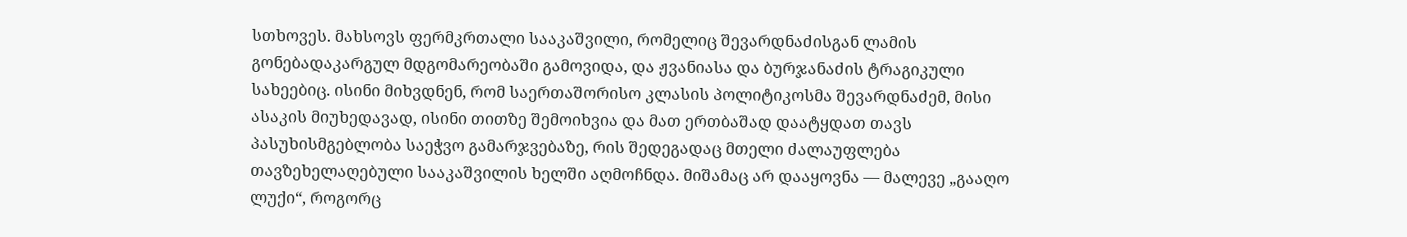სთხოვეს. მახსოვს ფერმკრთალი სააკაშვილი, რომელიც შევარდნაძისგან ლამის გონებადაკარგულ მდგომარეობაში გამოვიდა, და ჟვანიასა და ბურჯანაძის ტრაგიკული სახეებიც. ისინი მიხვდნენ, რომ საერთაშორისო კლასის პოლიტიკოსმა შევარდნაძემ, მისი ასაკის მიუხედავად, ისინი თითზე შემოიხვია და მათ ერთბაშად დაატყდათ თავს პასუხისმგებლობა საეჭვო გამარჯვებაზე, რის შედეგადაც მთელი ძალაუფლება თავზეხელაღებული სააკაშვილის ხელში აღმოჩნდა. მიშამაც არ დააყოვნა — მალევე „გააღო ლუქი“, როგორც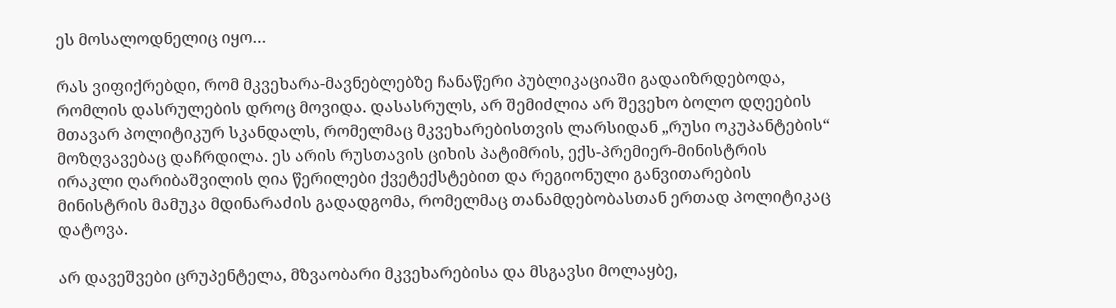ეს მოსალოდნელიც იყო…

რას ვიფიქრებდი, რომ მკვეხარა-მავნებლებზე ჩანაწერი პუბლიკაციაში გადაიზრდებოდა, რომლის დასრულების დროც მოვიდა. დასასრულს, არ შემიძლია არ შევეხო ბოლო დღეების მთავარ პოლიტიკურ სკანდალს, რომელმაც მკვეხარებისთვის ლარსიდან „რუსი ოკუპანტების“ მოზღვავებაც დაჩრდილა. ეს არის რუსთავის ციხის პატიმრის, ექს-პრემიერ-მინისტრის ირაკლი ღარიბაშვილის ღია წერილები ქვეტექსტებით და რეგიონული განვითარების მინისტრის მამუკა მდინარაძის გადადგომა, რომელმაც თანამდებობასთან ერთად პოლიტიკაც დატოვა.

არ დავეშვები ცრუპენტელა, მზვაობარი მკვეხარებისა და მსგავსი მოლაყბე,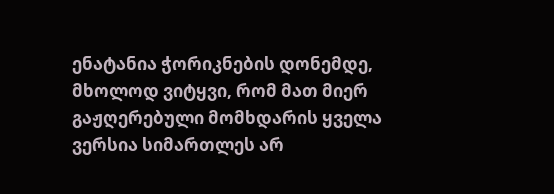ენატანია ჭორიკნების დონემდე, მხოლოდ ვიტყვი, რომ მათ მიერ გაჟღერებული მომხდარის ყველა ვერსია სიმართლეს არ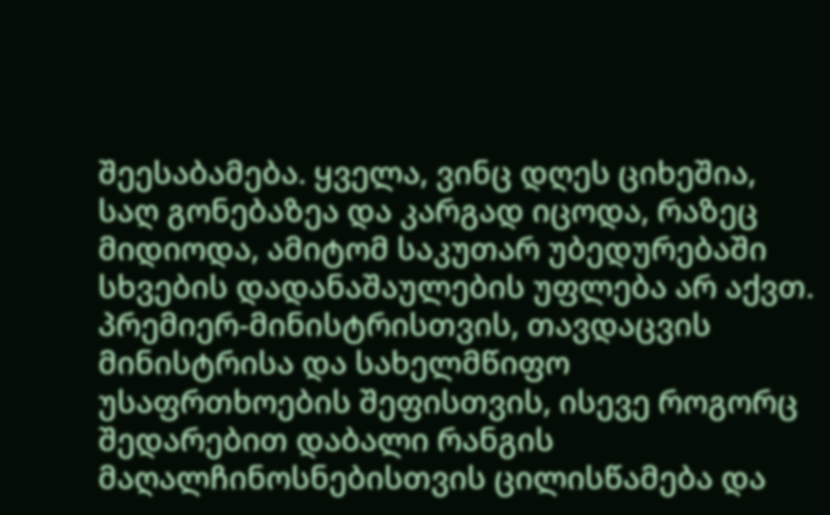შეესაბამება. ყველა, ვინც დღეს ციხეშია, საღ გონებაზეა და კარგად იცოდა, რაზეც მიდიოდა, ამიტომ საკუთარ უბედურებაში სხვების დადანაშაულების უფლება არ აქვთ. პრემიერ-მინისტრისთვის, თავდაცვის მინისტრისა და სახელმწიფო უსაფრთხოების შეფისთვის, ისევე როგორც შედარებით დაბალი რანგის მაღალჩინოსნებისთვის ცილისწამება და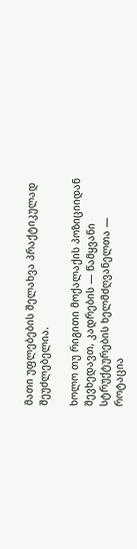მათი უფლებების შელახვა პრაქტიკულად შეუძლებელია.

ხოლო თუ რიგითი მოქალაქის პოზიციიდან შევხედავთ, კადრების — წამყვანი სტრუქტურების ხელმძღვანელთა — როტაცია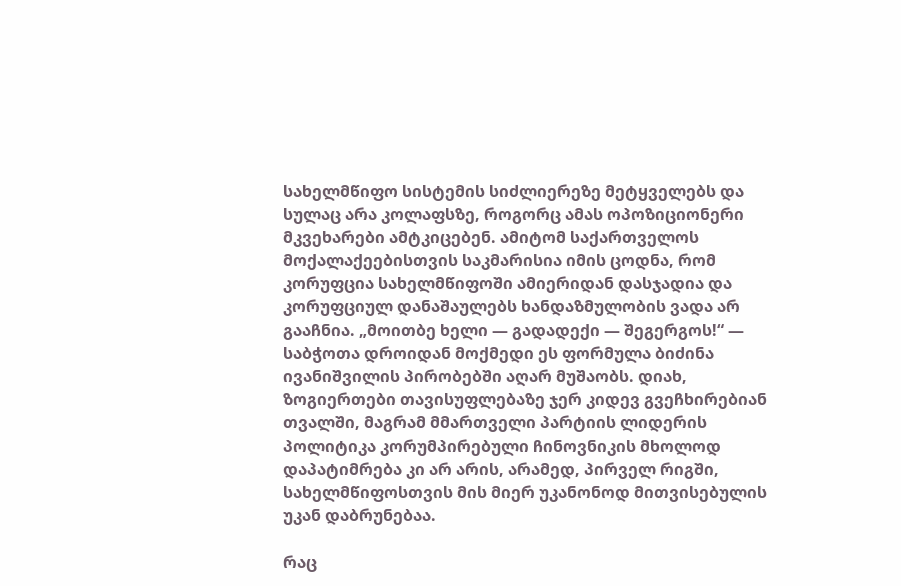სახელმწიფო სისტემის სიძლიერეზე მეტყველებს და სულაც არა კოლაფსზე, როგორც ამას ოპოზიციონერი მკვეხარები ამტკიცებენ. ამიტომ საქართველოს მოქალაქეებისთვის საკმარისია იმის ცოდნა, რომ კორუფცია სახელმწიფოში ამიერიდან დასჯადია და კორუფციულ დანაშაულებს ხანდაზმულობის ვადა არ გააჩნია. „მოითბე ხელი — გადადექი — შეგერგოს!“ — საბჭოთა დროიდან მოქმედი ეს ფორმულა ბიძინა ივანიშვილის პირობებში აღარ მუშაობს. დიახ, ზოგიერთები თავისუფლებაზე ჯერ კიდევ გვეჩხირებიან თვალში, მაგრამ მმართველი პარტიის ლიდერის პოლიტიკა კორუმპირებული ჩინოვნიკის მხოლოდ დაპატიმრება კი არ არის, არამედ, პირველ რიგში, სახელმწიფოსთვის მის მიერ უკანონოდ მითვისებულის უკან დაბრუნებაა.

რაც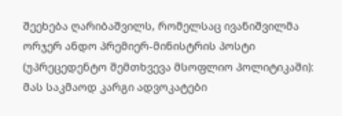შეეხება ღარიბაშვილს, რომელსაც ივანიშვილმა ორჯერ ანდო პრემიერ-მინისტრის პოსტი (უპრეცედენტო შემთხვევა მსოფლიო პოლიტიკაში): მას საკმაოდ კარგი ადვოკატები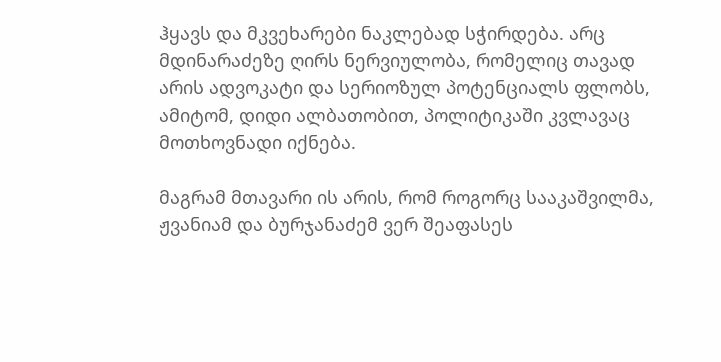ჰყავს და მკვეხარები ნაკლებად სჭირდება. არც მდინარაძეზე ღირს ნერვიულობა, რომელიც თავად არის ადვოკატი და სერიოზულ პოტენციალს ფლობს, ამიტომ, დიდი ალბათობით, პოლიტიკაში კვლავაც მოთხოვნადი იქნება.

მაგრამ მთავარი ის არის, რომ როგორც სააკაშვილმა, ჟვანიამ და ბურჯანაძემ ვერ შეაფასეს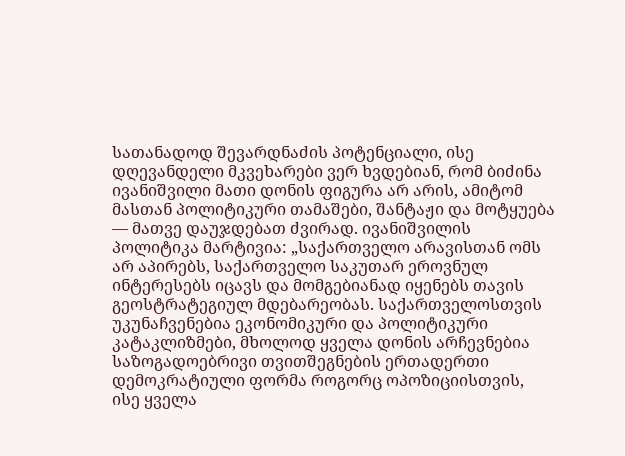სათანადოდ შევარდნაძის პოტენციალი, ისე დღევანდელი მკვეხარები ვერ ხვდებიან, რომ ბიძინა ივანიშვილი მათი დონის ფიგურა არ არის, ამიტომ მასთან პოლიტიკური თამაშები, შანტაჟი და მოტყუება — მათვე დაუჯდებათ ძვირად. ივანიშვილის პოლიტიკა მარტივია: „საქართველო არავისთან ომს არ აპირებს, საქართველო საკუთარ ეროვნულ ინტერესებს იცავს და მომგებიანად იყენებს თავის გეოსტრატეგიულ მდებარეობას. საქართველოსთვის უკუნაჩვენებია ეკონომიკური და პოლიტიკური კატაკლიზმები, მხოლოდ ყველა დონის არჩევნებია საზოგადოებრივი თვითშეგნების ერთადერთი დემოკრატიული ფორმა როგორც ოპოზიციისთვის, ისე ყველა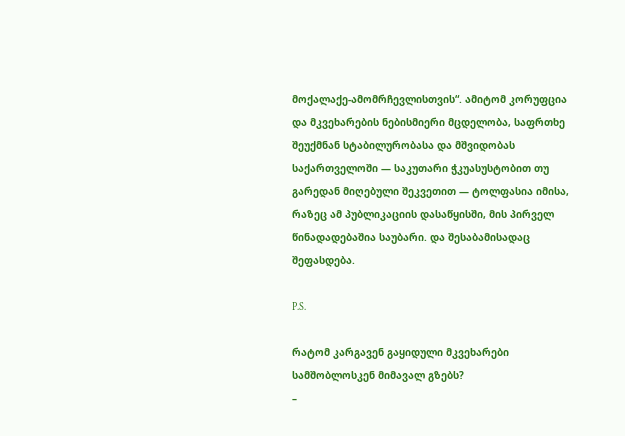მოქალაქე-ამომრჩევლისთვის“. ამიტომ კორუფცია და მკვეხარების ნებისმიერი მცდელობა, საფრთხე შეუქმნან სტაბილურობასა და მშვიდობას საქართველოში — საკუთარი ჭკუასუსტობით თუ გარედან მიღებული შეკვეთით — ტოლფასია იმისა, რაზეც ამ პუბლიკაციის დასაწყისში, მის პირველ წინადადებაშია საუბარი. და შესაბამისადაც შეფასდება.

P.S.

რატომ კარგავენ გაყიდული მკვეხარები სამშობლოსკენ მიმავალ გზებს?
–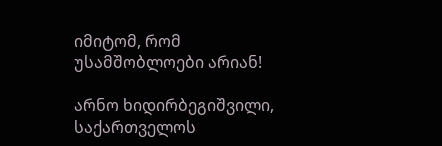იმიტომ, რომ უსამშობლოები არიან!

არნო ხიდირბეგიშვილი,
საქართველოს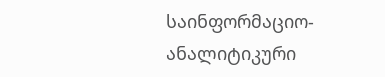საინფორმაციო-ანალიტიკური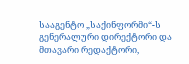სააგენტო „საქინფორმი“-ს გენერალური დირექტორი და მთავარი რედაქტორი,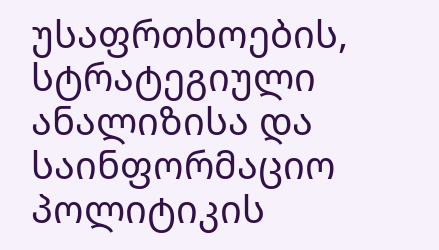უსაფრთხოების, სტრატეგიული ანალიზისა და საინფორმაციო პოლიტიკის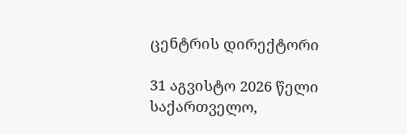ცენტრის დირექტორი

31 აგვისტო 2026 წელი
საქართველო,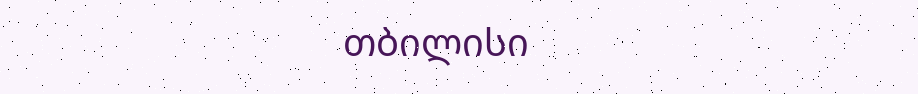თბილისი